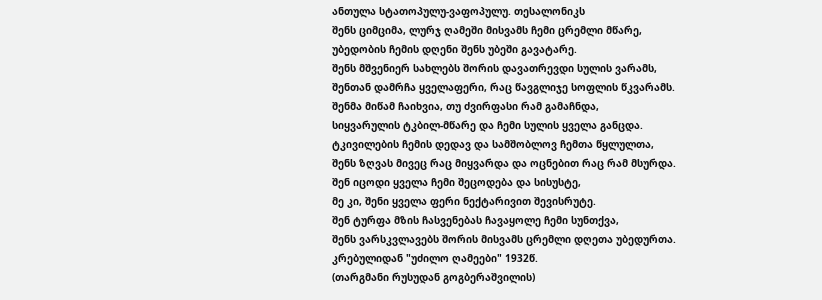ანთულა სტათოპულუ-ვაფოპულუ. თესალონიკს
შენს ციმციმა, ლურჯ ღამეში მისვამს ჩემი ცრემლი მწარე,
უბედობის ჩემის დღენი შენს უბეში გავატარე.
შენს მშვენიერ სახლებს შორის დავათრევდი სულის ვარამს,
შენთან დამრჩა ყველაფერი, რაც წავგლიჯე სოფლის წკვარამს.
შენმა მიწამ ჩაიხვია, თუ ძვირფასი რამ გამაჩნდა,
სიყვარულის ტკბილ-მწარე და ჩემი სულის ყველა განცდა.
ტკივილების ჩემის დედავ და სამშობლოვ ჩემთა წყლულთა,
შენს ზღვას მივეც რაც მიყვარდა და ოცნებით რაც რამ მსურდა.
შენ იცოდი ყველა ჩემი შეცოდება და სისუსტე,
მე კი, შენი ყველა ფერი ნექტარივით შევისრუტე.
შენ ტურფა მზის ჩასვენებას ჩავაყოლე ჩემი სუნთქვა,
შენს ვარსკვლავებს შორის მისვამს ცრემლი დღეთა უბედურთა.
კრებულიდან "უძილო ღამეები" 1932წ.
(თარგმანი რუსუდან გოგბერაშვილის)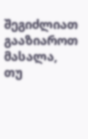შეგიძლიათ გააზიაროთ მასალა, თუ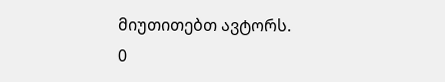მიუთითებთ ავტორს.
0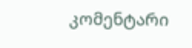კომენტარი